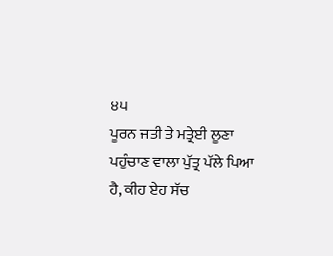੪੫
ਪੂਰਨ ਜਤੀ ਤੇ ਮਤ੍ਰੇਈ ਲੂਣਾ
ਪਹੁੰਚਾਣ ਵਾਲਾ ਪੁੱਤ੍ਰ ਪੱਲੇ ਪਿਆ ਹੈ, ਕੀਹ ਏਹ ਸੱਚ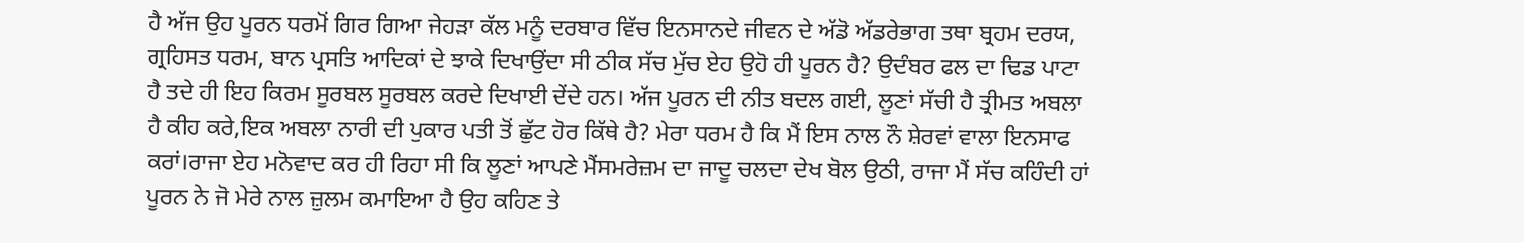ਹੈ ਅੱਜ ਉਹ ਪੂਰਨ ਧਰਮੋਂ ਗਿਰ ਗਿਆ ਜੇਹੜਾ ਕੱਲ ਮਨੂੰ ਦਰਬਾਰ ਵਿੱਚ ਇਨਸਾਨਦੇ ਜੀਵਨ ਦੇ ਅੱਡੋ ਅੱਡਰੇਭਾਗ ਤਥਾ ਬ੍ਰਹਮ ਦਰਯ, ਗ੍ਰਹਿਸਤ ਧਰਮ, ਬਾਨ ਪ੍ਰਸਤਿ ਆਦਿਕਾਂ ਦੇ ਝਾਕੇ ਦਿਖਾਉਂਦਾ ਸੀ ਠੀਕ ਸੱਚ ਮੁੱਚ ਏਹ ਉਹੋ ਹੀ ਪੂਰਨ ਹੈ? ਉਦੰਬਰ ਫਲ ਦਾ ਢਿਡ ਪਾਟਾ ਹੈ ਤਦੇ ਹੀ ਇਹ ਕਿਰਮ ਸੂਰਬਲ ਸੂਰਬਲ ਕਰਦੇ ਦਿਖਾਈ ਦੇਂਦੇ ਹਨ। ਅੱਜ ਪੂਰਨ ਦੀ ਨੀਤ ਬਦਲ ਗਈ, ਲੂਣਾਂ ਸੱਚੀ ਹੈ ਤ੍ਰੀਮਤ ਅਬਲਾ ਹੈ ਕੀਹ ਕਰੇ,ਇਕ ਅਬਲਾ ਨਾਰੀ ਦੀ ਪੁਕਾਰ ਪਤੀ ਤੋਂ ਛੁੱਟ ਹੋਰ ਕਿੱਥੇ ਹੈ? ਮੇਰਾ ਧਰਮ ਹੈ ਕਿ ਮੈਂ ਇਸ ਨਾਲ ਨੌ ਸ਼ੇਰਵਾਂ ਵਾਲਾ ਇਨਸਾਫ ਕਰਾਂ।ਰਾਜਾ ਏਹ ਮਨੋਵਾਦ ਕਰ ਹੀ ਰਿਹਾ ਸੀ ਕਿ ਲੂਣਾਂ ਆਪਣੇ ਮੈਂਸਮਰੇਜ਼ਮ ਦਾ ਜਾਦੂ ਚਲਦਾ ਦੇਖ ਬੋਲ ਉਠੀ, ਰਾਜਾ ਮੈਂ ਸੱਚ ਕਹਿੰਦੀ ਹਾਂ ਪੂਰਨ ਨੇ ਜੋ ਮੇਰੇ ਨਾਲ ਜ਼ੁਲਮ ਕਮਾਇਆ ਹੈ ਉਹ ਕਹਿਣ ਤੇ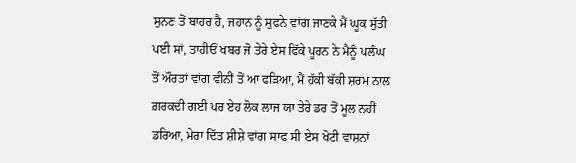ਸੁਨਣ ਤੋਂ ਬਾਹਰ ਹੈ, ਜਹਾਨ ਨੂੰ ਸੁਫਨੇ ਵਾਂਗ ਜਾਣਕੇ ਮੈਂ ਘੂਕ ਸੁੱਤੀ ਪਈ ਸਾਂ, ਤਾਹੀਓਂ ਖਬਰ ਜੋ ਤੇਰੇ ਏਸ ਫਿੱਕੇ ਪੂਰਨ ਨੇ ਮੈਨੂੰ ਪਲੰਘ ਤੋਂ ਔਰਤਾਂ ਵਾਂਗ ਵੀਨੀਂ ਤੋਂ ਆ ਫੜਿਆ, ਮੈਂ ਹੱਕੀ ਬੱਕੀ ਸ਼ਰਮ ਨਾਲ ਗ਼ਰਕਦੀ ਗਈ ਪਰ ਏਹ ਲੋਕ ਲਾਜ ਯਾ ਤੇਰੇ ਡਰ ਤੋਂ ਮੂਲ ਨਹੀਂ ਡਰਿਆ, ਮੇਰਾ ਦਿੱਤ ਸ਼ੀਸ਼ੇ ਵਾਂਗ ਸਾਫ ਸੀ ਏਸ ਖੋਟੀ ਵਾਸ਼ਨਾਂ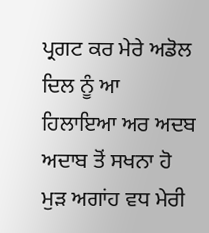ਪ੍ਰਗਟ ਕਰ ਮੇਰੇ ਅਡੋਲ ਦਿਲ ਨੂੰ ਆ ਹਿਲਾਇਆ ਅਰ ਅਦਬ ਅਦਾਬ ਤੋਂ ਸਖਨਾ ਹੋ ਮੁੜ ਅਗਾਂਹ ਵਧ ਮੇਰੀ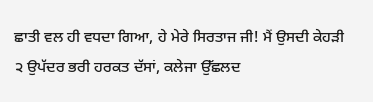ਛਾਤੀ ਵਲ ਹੀ ਵਧਦਾ ਗਿਆ, ਹੇ ਮੇਰੇ ਸਿਰਤਾਜ ਜੀ! ਮੈਂ ਉਸਦੀ ਕੇਹੜੀ ੨ ਉਪੱਦਰ ਭਰੀ ਹਰਕਤ ਦੱਸਾਂ, ਕਲੇਜਾ ਉੱਛਲਦ